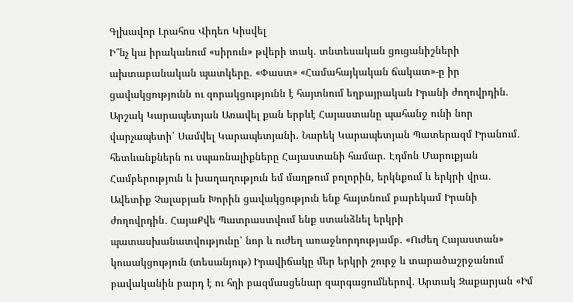Գլխավոր Լրահոս Վիդեո Կիսվել
Ի՞նչ կա իրականում «սիրուն» թվերի տակ. տնտեսական ցուցանիշների ախտաբանական պատկերը. «Փաստ» «Համահայկական ճակատ»-ը իր ցավակցությունն ու զորակցությունն է հայտնում եղբայրական Իրանի ժողովրդին. Արշակ Կարապետյան Առավել քան երբևէ Հայաստանը պահանջ ունի նոր վարչապետի՝ Սամվել Կարապետյանի. Նարեկ Կարապետյան Պատերազմ Իրանում․ հետևանքներն ու սպառնալիքները Հայաստանի համար. Էդմոն Մարուքյան Համբերություն և խաղաղություն եմ մաղթում բոլորին, երկնքում և երկրի վրա․ Ավետիք Չալաբյան Խորին ցավակցություն ենք հայտնում բարեկամ Իրանի ժողովրդին․ ՀայաՔվե Պատրաստվում ենք ստանձնել երկրի պատասխանատվությունը՝ նոր և ուժեղ առաջնորդությամբ. «Ուժեղ Հայաստան» կուսակցություն (տեսանյութ) Իրավիճակը մեր երկրի շուրջ և տարածաշրջանում բավականին բարդ է ու հղի բազմասցենար զարգացումներով. Արտակ Զաքարյան «Իմ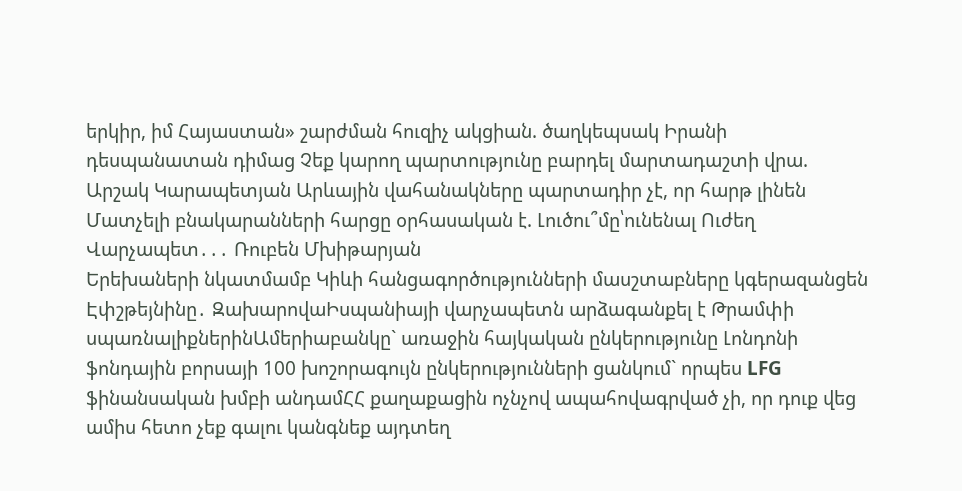երկիր, իմ Հայաստան» շարժման հուզիչ ակցիան. ծաղկեպսակ Իրանի դեսպանատան դիմաց Չեք կարող պարտությունը բարդել մարտադաշտի վրա. Արշակ Կարապետյան Արևային վահանակները պարտադիր չէ, որ հարթ լինեն Մատչելի բնակարանների հարցը օրհասական է. Լուծու՞մը՝ունենալ Ուժեղ Վարչապետ․․․ Ռուբեն Մխիթարյան
Երեխաների նկատմամբ Կիևի հանցագործությունների մասշտաբները կգերազանցեն Էփշթեյնինը․ ԶախարովաԻսպանիայի վարչապետն արձագանքել է Թրամփի սպառնալիքներինԱմերիաբանկը` առաջին հայկական ընկերությունը Լոնդոնի ֆոնդային բորսայի 100 խոշորագույն ընկերությունների ցանկում` որպես LFG ֆինանսական խմբի անդամՀՀ քաղաքացին ոչնչով ապահովագրված չի, որ դուք վեց ամիս հետո չեք գալու կանգնեք այդտեղ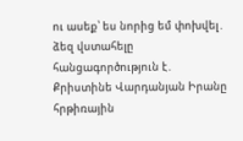ու ասեք՝ ես նորից եմ փոխվել․ ձեզ վստահելը հանցագործություն է․ Քրիստինե Վարդանյան Իրանը հրթիռային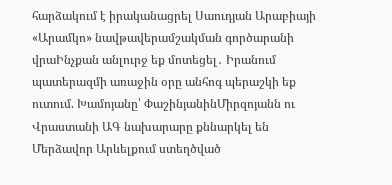հարձակում է իրականացրել Սաուդյան Արաբիայի «Արամկո» նավթավերամշակման գործարանի վրաԻնչքան անլուրջ եք մոտեցել․ Իրանում պատերազմի առաջին օրը անհոգ պերաշկի եք ուտում. Խամոյանը՝ ՓաշինյանինՄիրզոյանն ու Վրաստանի ԱԳ նախարարը քննարկել են Մերձավոր Արևելքում ստեղծված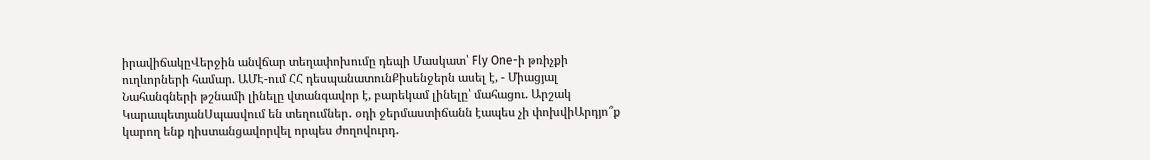իրավիճակըՎերջին անվճար տեղափոխումը դեպի Մասկատ՝ Fly One-ի թռիչքի ուղևորների համար. ԱՄԷ-ում ՀՀ դեսպանատունՔիսենջերն ասել է, - Միացյալ Նահանգների թշնամի լինելը վտանգավոր է, բարեկամ լինելը՝ մահացու. Արշակ ԿարապետյանՍպասվում են տեղումներ․ օդի ջերմաստիճանն էապես չի փոխվիԱրդյո՞ք կարող ենք դիստանցավորվել որպես ժողովուրդ․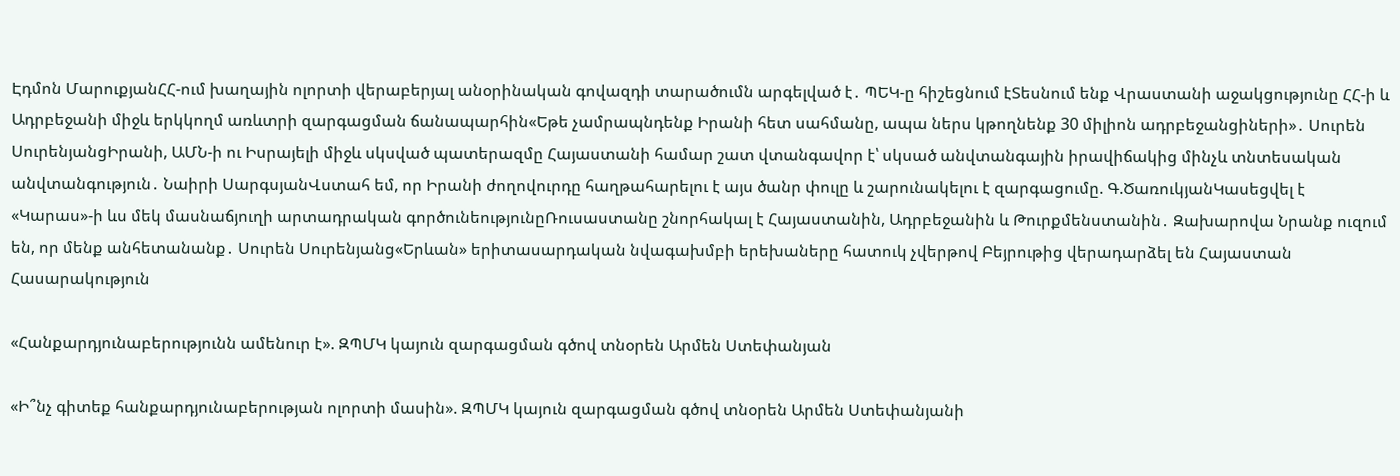Էդմոն ՄարուքյանՀՀ-ում խաղային ոլորտի վերաբերյալ անօրինական գովազդի տարածումն արգելված է․ ՊԵԿ-ը հիշեցնում էՏեսնում ենք Վրաստանի աջակցությունը ՀՀ-ի և Ադրբեջանի միջև երկկողմ առևտրի զարգացման ճանապարհին«Եթե չամրապնդենք Իրանի հետ սահմանը, ապա ներս կթողնենք 30 միլիոն ադրբեջանցիների»․ Սուրեն ՍուրենյանցԻրանի, ԱՄՆ-ի ու Իսրայելի միջև սկսված պատերազմը Հայաստանի համար շատ վտանգավոր է՝ սկսած անվտանգային իրավիճակից մինչև տնտեսական անվտանգություն․ Նաիրի ՍարգսյանՎստահ եմ, որ Իրանի ժողովուրդը հաղթահարելու է այս ծանր փուլը և շարունակելու է զարգացումը. Գ.ԾառուկյանԿասեցվել է «Կարաս»-ի ևս մեկ մասնաճյուղի արտադրական գործունեությունըՌուսաստանը շնորհակալ է Հայաստանին, Ադրբեջանին և Թուրքմենստանին․ Զախարովա Նրանք ուզում են, որ մենք անհետանանք․ Սուրեն Սուրենյանց«Երևան» երիտասարդական նվագախմբի երեխաները հատուկ չվերթով Բեյրութից վերադարձել են Հայաստան
Հասարակություն

«Հանքարդյունաբերությունն ամենուր է». ԶՊՄԿ կայուն զարգացման գծով տնօրեն Արմեն Ստեփանյան

«Ի՞նչ գիտեք հանքարդյունաբերության ոլորտի մասին». ԶՊՄԿ կայուն զարգացման գծով տնօրեն Արմեն Ստեփանյանի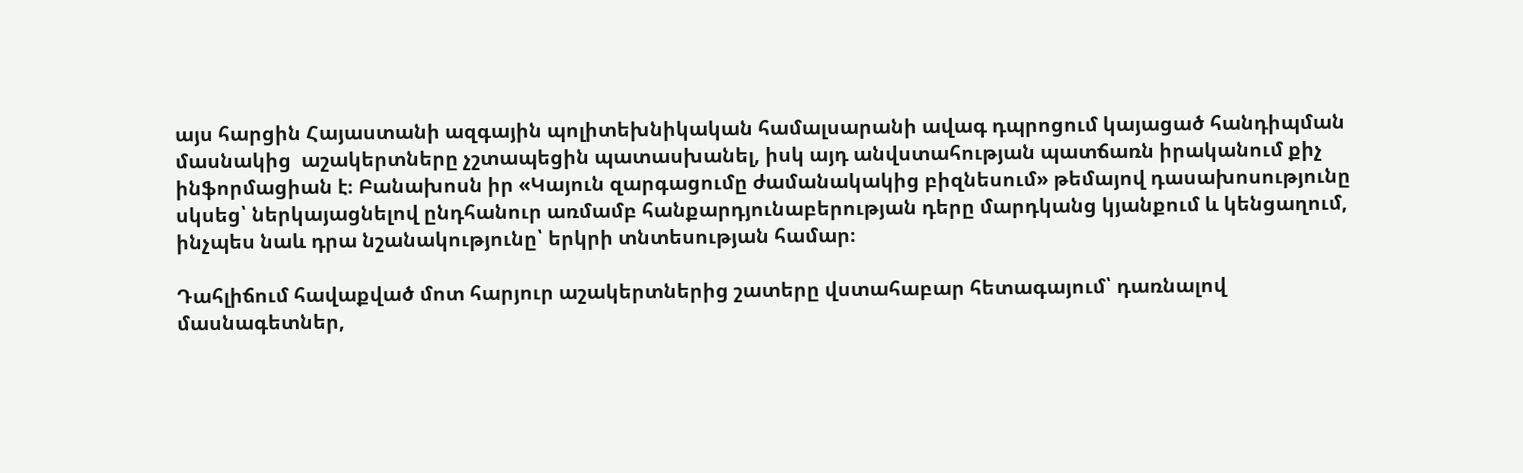այս հարցին Հայաստանի ազգային պոլիտեխնիկական համալսարանի ավագ դպրոցում կայացած հանդիպման մասնակից  աշակերտները չշտապեցին պատասխանել, իսկ այդ անվստահության պատճառն իրականում քիչ ինֆորմացիան է։ Բանախոսն իր «Կայուն զարգացումը ժամանակակից բիզնեսում» թեմայով դասախոսությունը սկսեց՝ ներկայացնելով ընդհանուր առմամբ հանքարդյունաբերության դերը մարդկանց կյանքում և կենցաղում, ինչպես նաև դրա նշանակությունը՝ երկրի տնտեսության համար։

Դահլիճում հավաքված մոտ հարյուր աշակերտներից շատերը վստահաբար հետագայում՝ դառնալով մասնագետներ,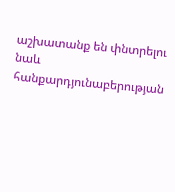աշխատանք են փնտրելու նաև հանքարդյունաբերության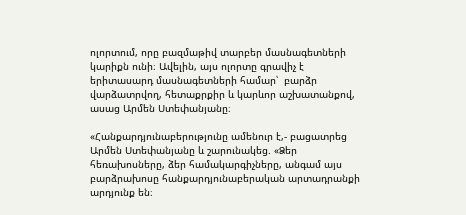ոլորտում, որը բազմաթիվ տարբեր մասնագետների կարիքն ունի։ Ավելին, այս ոլորտը գրավիչ է երիտասարդ մասնագետների համար՝  բարձր վարձատրվող, հետաքրքիր և կարևոր աշխատանքով, ասաց Արմեն Ստեփանյանը։

«Հանքարդյունաբերությունը ամենուր է,- բացատրեց Արմեն Ստեփանյանը և շարունակեց. «Ձեր հեռախոսները, ձեր համակարգիչները, անգամ այս բարձրախոսը հանքարդյունաբերական արտադրանքի արդյունք են։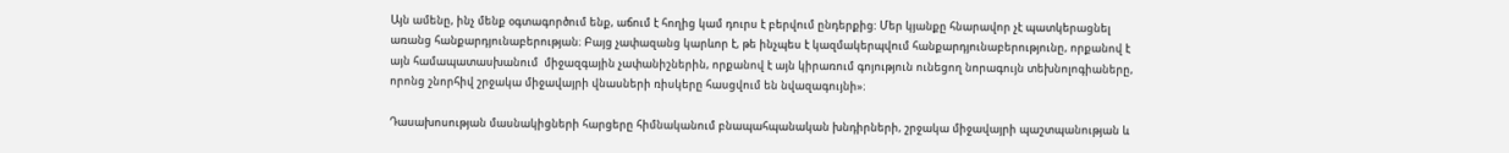Այն ամենը, ինչ մենք օգտագործում ենք, աճում է հողից կամ դուրս է բերվում ընդերքից: Մեր կյանքը հնարավոր չէ պատկերացնել առանց հանքարդյունաբերության։ Բայց չափազանց կարևոր է, թե ինչպես է կազմակերպվում հանքարդյունաբերությունը, որքանով է այն համապատասխանում  միջազգային չափանիշներին, որքանով է այն կիրառում գոյություն ունեցող նորագույն տեխնոլոգիաները, որոնց շնորհիվ շրջակա միջավայրի վնասների ռիսկերը հասցվում են նվազագույնի»։

Դասախոսության մասնակիցների հարցերը հիմնականում բնապահպանական խնդիրների, շրջակա միջավայրի պաշտպանության և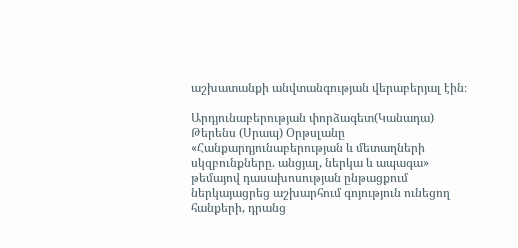աշխատանքի անվտանգության վերաբերյալ էին։

Արդյունաբերության փորձագետ(Կանադա) Թերենս (Սրապ) Օրթսլանը «Հանքարդյունաբերության և մետաղների սկզբունքները. անցյալ, ներկա և ապագա» թեմայով դասախոսության ընթացքում ներկայացրեց աշխարհում գոյություն ունեցող հանքերի, դրանց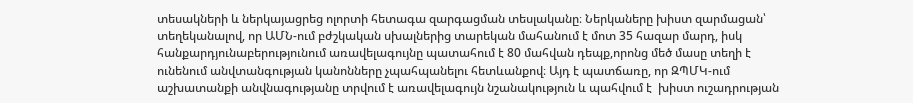տեսակների և ներկայացրեց ոլորտի հետագա զարգացման տեսլականը։ Ներկաները խիստ զարմացան՝ տեղեկանալով, որ ԱՄՆ-ում բժշկական սխալներից տարեկան մահանում է մոտ 35 հազար մարդ, իսկ հանքարդյունաբերությունում առավելագույնը պատահում է 80 մահվան դեպք,որոնց մեծ մասը տեղի է ունենում անվտանգության կանոնները չպահպանելու հետևանքով։ Այդ է պատճառը, որ ԶՊՄԿ-ում աշխատանքի անվնագությանը տրվում է առավելագույն նշանակություն և պահվում է  խիստ ուշադրության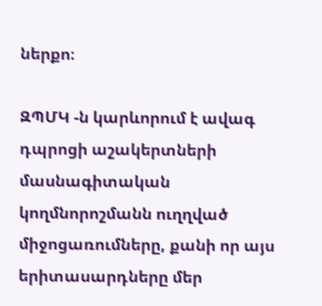ներքո։

ԶՊՄԿ -ն կարևորում է ավագ դպրոցի աշակերտների մասնագիտական կողմնորոշմանն ուղղված միջոցառումները, քանի որ այս երիտասարդները մեր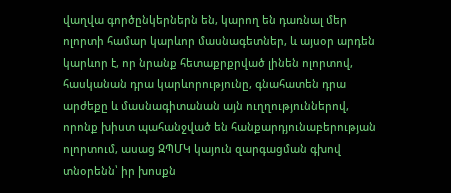վաղվա գործընկերներն են, կարող են դառնալ մեր ոլորտի համար կարևոր մասնագետներ, և այսօր արդեն կարևոր է, որ նրանք հետաքրքրված լինեն ոլորտով, հասկանան դրա կարևորությունը, գնահատեն դրա արժեքը և մասնագիտանան այն ուղղություններով, որոնք խիստ պահանջված են հանքարդյունաբերության ոլորտում, ասաց ԶՊՄԿ կայուն զարգացման գխով տնօրենն՝ իր խոսքն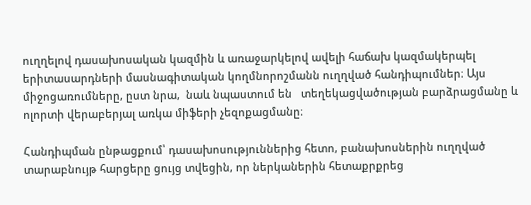ուղղելով դասախոսական կազմին և առաջարկելով ավելի հաճախ կազմակերպել երիտասարդների մասնագիտական կողմնորոշմանն ուղղված հանդիպումներ։ Այս միջոցառումները, ըստ նրա,  նաև նպաստում են   տեղեկացվածության բարձրացմանը և ոլորտի վերաբերյալ առկա միֆերի չեզոքացմանը։

Հանդիպման ընթացքում՝ դասախոսություններից հետո, բանախոսներին ուղղված տարաբնույթ հարցերը ցույց տվեցին, որ ներկաներին հետաքրքրեց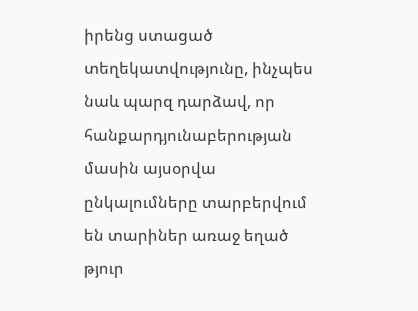իրենց ստացած տեղեկատվությունը, ինչպես նաև պարզ դարձավ, որ հանքարդյունաբերության մասին այսօրվա ընկալումները տարբերվում են տարիներ առաջ եղած թյուր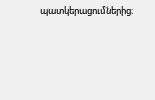պատկերացումներից։